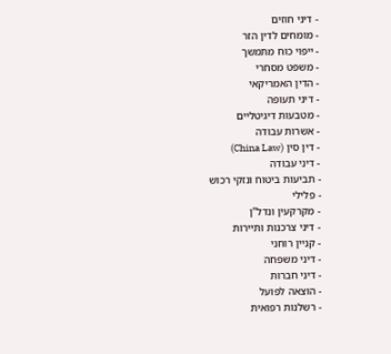- דיני חוזים
- מומחים לדין הזר
- ייפוי כוח מתמשך
- משפט מסחרי
- הדין האמריקאי
- דיני תעופה
- מטבעות דיגיטליים
- אשרות עבודה
- דין סין (China Law)
- דיני עבודה
- תביעות ביטוח ונזקי רכוש
- פלילי
- מקרקעין ונדל"ן
- דיני צרכנות ותיירות
- קניין רוחני
- דיני משפחה
- דיני חברות
- הוצאה לפועל
- רשלנות רפואית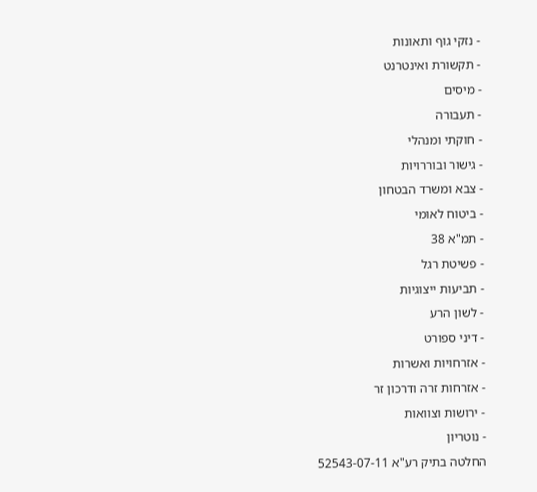- נזקי גוף ותאונות
- תקשורת ואינטרנט
- מיסים
- תעבורה
- חוקתי ומנהלי
- גישור ובוררויות
- צבא ומשרד הבטחון
- ביטוח לאומי
- תמ"א 38
- פשיטת רגל
- תביעות ייצוגיות
- לשון הרע
- דיני ספורט
- אזרחויות ואשרות
- אזרחות זרה ודרכון זר
- ירושות וצוואות
- נוטריון
החלטה בתיק רע"א 52543-07-11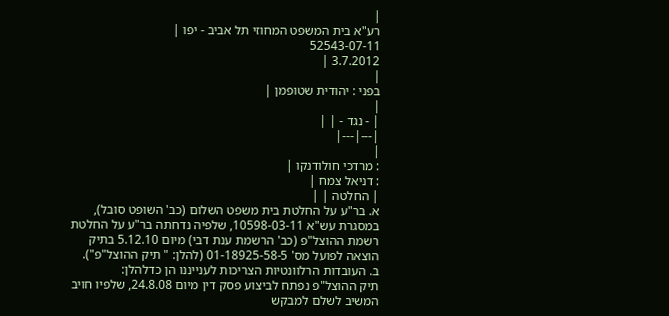|
רע"א בית המשפט המחוזי תל אביב - יפו |
52543-07-11
3.7.2012 |
|
בפני : יהודית שטופמן |
|
| - נגד - | |
|---|---|
|
: מרדכי חולודנקו |
: דניאל צמח |
| החלטה | |
א. בר"ע על החלטת בית משפט השלום (כב' השופט סובל), במסגרת עש"א 10598-03-11, שלפיה נדחתה בר"ע על החלטת רשמת ההוצל"פ (כב' הרשמת ענת דבי) מיום 5.12.10 בתיק הוצאה לפועל מס' 01-18925-58-5 (להלן: " תיק ההוצל"פ").
ב. העובדות הרלוונטיות הצריכות לענייננו הן כדלהלן:
תיק ההוצל"פ נפתח לביצוע פסק דין מיום 24.8.08, שלפיו חויב המשיב לשלם למבקש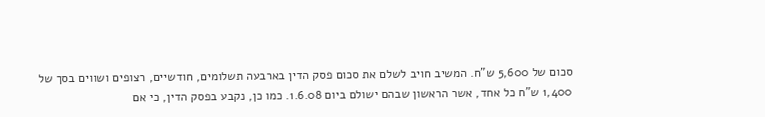סכום של 5,600 ש"ח. המשיב חויב לשלם את סכום פסק הדין בארבעה תשלומים, חודשיים, רצופים ושווים בסך של 1,400 ש"ח כל אחד, אשר הראשון שבהם ישולם ביום 1.6.08. כמו כן, נקבע בפסק הדין, כי אם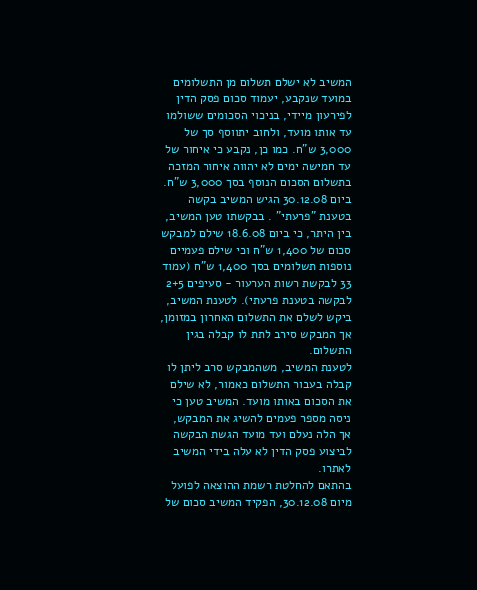המשיב לא ישלם תשלום מן התשלומים במועד שנקבע, יעמוד סכום פסק הדין לפירעון מיידי, בניכוי הסכומים ששולמו עד אותו מועד, ולחוב יתווסף סך של 3,000 ש"ח. כמו כן, נקבע כי איחור של עד חמישה ימים לא יהווה איחור המזכה בתשלום הסכום הנוסף בסך 3,000 ש"ח.
ביום 30.12.08 הגיש המשיב בקשה בטענת "פרעתי" . בבקשתו טען המשיב, בין היתר, כי ביום 18.6.08 שילם למבקש סכום של 1,400 ש"ח וכי שילם פעמיים נוספות תשלומים בסך 1,400 ש"ח (עמוד 33 לבקשת רשות הערעור - סעיפים 2+5 לבקשה בטענת פרעתי). לטענת המשיב, ביקש לשלם את התשלום האחרון במזומן, אך המבקש סירב לתת לו קבלה בגין התשלום.
לטענת המשיב, משהמבקש סרב ליתן לו קבלה בעבור התשלום כאמור, לא שילם את הסכום באותו מועד. המשיב טען כי ניסה מספר פעמים להשיג את המבקש, אך הלה נעלם ועד מועד הגשת הבקשה לביצוע פסק הדין לא עלה בידי המשיב לאתרו.
בהתאם להחלטת רשמת ההוצאה לפועל מיום 30.12.08, הפקיד המשיב סכום של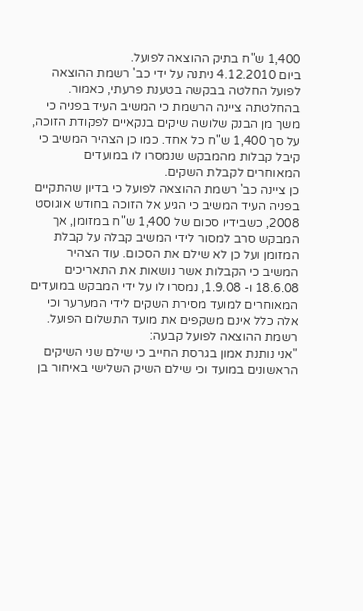1,400 ש"ח בתיק ההוצאה לפועל.
ביום 4.12.2010 ניתנה על ידי כב' רשמת ההוצאה לפועל החלטה בבקשה בטענת פרעתי, כאמור. בהחלטתה ציינה הרשמת כי המשיב העיד בפניה כי משך מן הבנק שלושה שיקים בנקאיים לפקודת הזוכה, על סך 1,400 ש"ח כל אחד. כמו כן הצהיר המשיב כי קיבל קבלות מהמבקש שנמסרו לו במועדים המאוחרים לקבלת השקים.
כן ציינה כב' רשמת ההוצאה לפועל כי בדיון שהתקיים בפניה העיד המשיב כי הגיע אל הזוכה בחודש אוגוסט 2008, כשבידיו סכום של 1,400 ש"ח במזומן, אך המבקש סרב למסור לידי המשיב קבלה על קבלת המזומן ועל כן לא שילם את הסכום. עוד הצהיר המשיב כי הקבלות אשר נושאות את התאריכים 18.6.08 ו- 1.9.08, נמסרו לו על ידי המבקש במועדים המאוחרים למועד מסירת השקים לידי המערער וכי אלה כלל אינם משקפים את מועד התשלום הפועל.
רשמת ההוצאה לפועל קבעה:
"אני נותנת אמון בגרסת החייב כי שילם שני השיקים הראשונים במועד וכי שילם השיק השלישי באיחור בן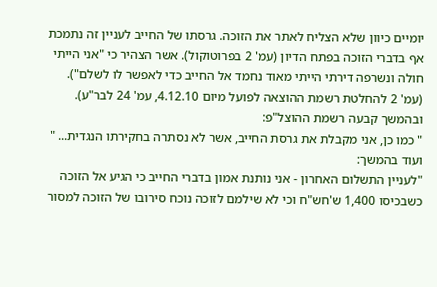יומיים כיוון שלא הצליח לאתר את הזוכה. גרסתו של החייב לעניין זה נתמכת אף בדברי הזוכה בפתח הדיון (עמ' 2 בפרוטוקול). אשר הצהיר כי "אני הייתי חולה ונשרפה דירתי הייתי מאוד נחמד אל החייב כדי לאפשר לו לשלם"). (עמ' 2 להחלטת רשמת ההוצאה לפועל מיום 4.12.10, עמ' 24 לבר"ע).
ובהמשך קבעה רשמת ההוצל"פ:
" כמו כן, אני מקבלת את גרסת החייב, אשר לא נסתרה בחקירתו הנגדית... "
ועוד בהמשך:
"לעניין התשלום האחרון - אני נותנת אמון בדברי החייב כי הגיע אל הזוכה כשבכיסו 1,400 ש'חש"ח וכי לא שילמם לזוכה נוכח סירובו של הזוכה למסור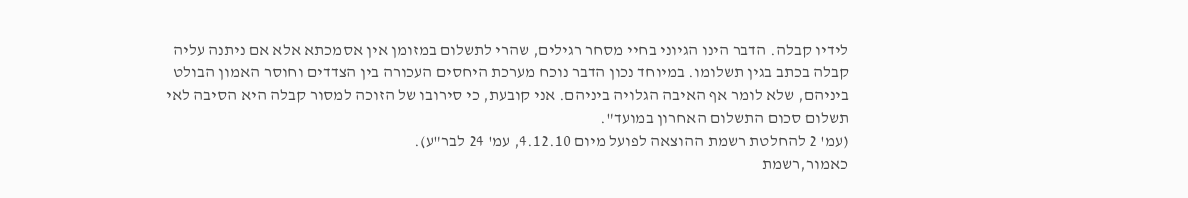לידיו קבלה. הדבר הינו הגיוני בחיי מסחר רגילים, שהרי לתשלום במזומן אין אסמכתא אלא אם ניתנה עליה קבלה בכתב בגין תשלומו. במיוחד נכון הדבר נוכח מערכת היחסים העכורה בין הצדדים וחוסר האמון הבולט ביניהם, שלא לומר אף האיבה הגלויה ביניהם. אני קובעת, כי סירובו של הזוכה למסור קבלה היא הסיבה לאי תשלום סכום התשלום האחרון במועד".
(עמ' 2 להחלטת רשמת ההוצאה לפועל מיום 4.12.10, עמ' 24 לבר"ע).
כאמור,רשמת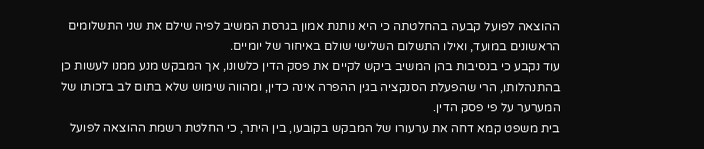ההוצאה לפועל קבעה בהחלטתה כי היא נותנת אמון בגרסת המשיב לפיה שילם את שני התשלומים הראשונים במועד, ואילו התשלום השלישי שולם באיחור של יומיים.
עוד נקבע כי בנסיבות בהן המשיב ביקש לקיים את פסק הדין כלשונו, אך המבקש מנע ממנו לעשות כן בהתנהלותו, הרי שהפעלת הסנקציה בגין ההפרה אינה כדין, ומהווה שימוש שלא בתום לב בזכותו של המערער על פי פסק הדין.
בית משפט קמא דחה את ערעורו של המבקש בקובעו, בין היתר, כי החלטת רשמת ההוצאה לפועל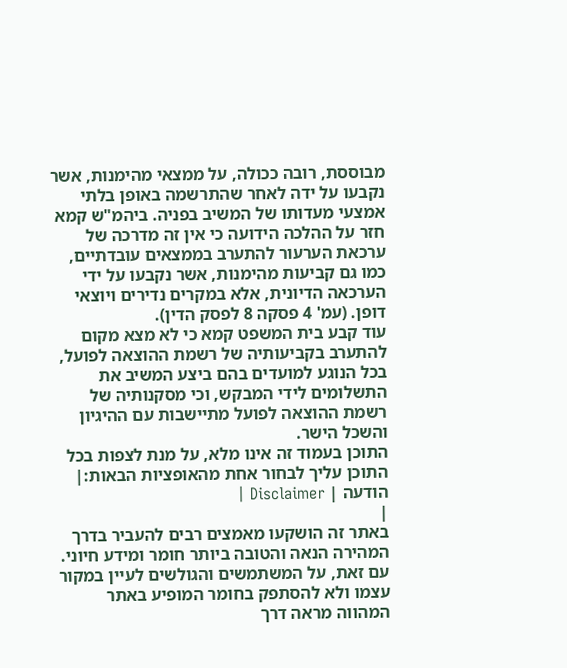מבוססת, רובה ככולה, על ממצאי מהימנות, אשר נקבעו על ידה לאחר שהתרשמה באופן בלתי אמצעי מעדותו של המשיב בפניה. ביהמ"ש קמא חזר על ההלכה הידועה כי אין זה מדרכה של ערכאת הערעור להתערב בממצאים עובדתיים, כמו גם קביעות מהימנות, אשר נקבעו על ידי הערכאה הדיונית, אלא במקרים נדירים ויוצאי דופן. (עמ' 4 פסקה 8 לפסק הדין).
עוד קבע בית המשפט קמא כי לא מצא מקום להתערב בקביעותיה של רשמת ההוצאה לפועל, בכל הנוגע למועדים בהם ביצע המשיב את התשלומים לידי המבקש, וכי מסקנותיה של רשמת ההוצאה לפועל מתיישבות עם ההיגיון והשכל הישר.
התוכן בעמוד זה אינו מלא, על מנת לצפות בכל התוכן עליך לבחור אחת מהאופציות הבאות:| הודעה | Disclaimer |
|
באתר זה הושקעו מאמצים רבים להעביר בדרך המהירה הנאה והטובה ביותר חומר ומידע חיוני. עם זאת, על המשתמשים והגולשים לעיין במקור עצמו ולא להסתפק בחומר המופיע באתר המהווה מראה דרך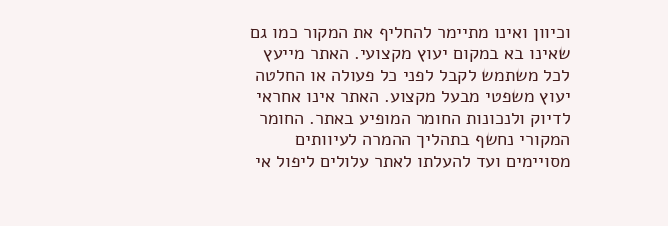וכיוון ואינו מתיימר להחליף את המקור כמו גם שאינו בא במקום יעוץ מקצועי. האתר מייעץ לכל משתמש לקבל לפני כל פעולה או החלטה יעוץ משפטי מבעל מקצוע. האתר אינו אחראי לדיוק ולנכונות החומר המופיע באתר. החומר המקורי נחשף בתהליך ההמרה לעיוותים מסויימים ועד להעלתו לאתר עלולים ליפול אי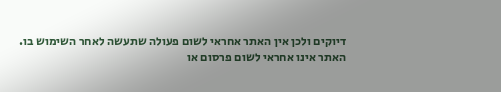דיוקים ולכן אין האתר אחראי לשום פעולה שתעשה לאחר השימוש בו. האתר אינו אחראי לשום פרסום או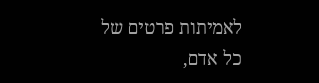לאמיתות פרטים של כל אדם,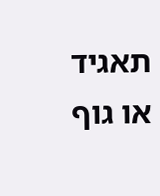תאגיד או גוף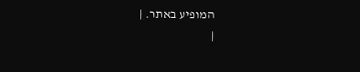המופיע באתר. |
|